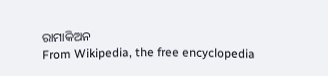ରାମାକିଅନ
From Wikipedia, the free encyclopedia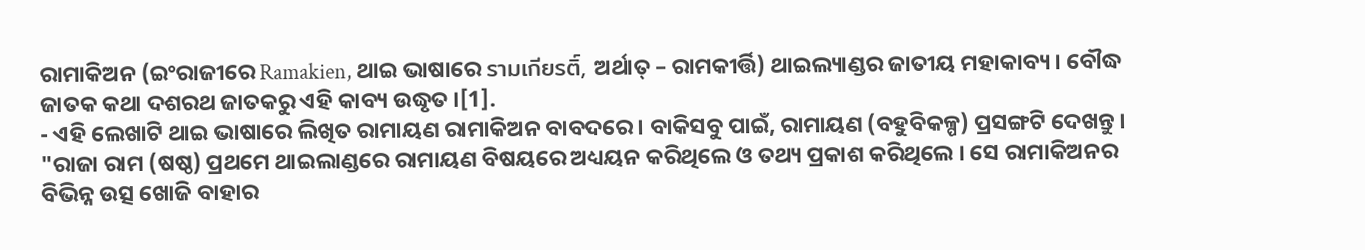ରାମାକିଅନ (ଇଂରାଜୀରେ Ramakien, ଥାଇ ଭାଷାରେ รามเกียรติ์, ଅର୍ଥାତ୍ – ରାମକୀର୍ତ୍ତି) ଥାଇଲ୍ୟାଣ୍ଡର ଜାତୀୟ ମହାକାବ୍ୟ । ବୌଦ୍ଧ ଜାତକ କଥା ଦଶରଥ ଜାତକରୁ ଏହି କାବ୍ୟ ଉଦ୍ଧୃତ ।[1].
- ଏହି ଲେଖାଟି ଥାଇ ଭାଷାରେ ଲିଖିତ ରାମାୟଣ ରାମାକିଅନ ବାବଦରେ । ବାକିସବୁ ପାଇଁ, ରାମାୟଣ (ବହୁବିକଳ୍ପ) ପ୍ରସଙ୍ଗଟି ଦେଖନ୍ତୁ ।
"ରାଜା ରାମ (ଷଷ୍ଠ) ପ୍ରଥମେ ଥାଇଲାଣ୍ଡରେ ରାମାୟଣ ବିଷୟରେ ଅଧ୍ୟୟନ କରିଥିଲେ ଓ ତଥ୍ୟ ପ୍ରକାଶ କରିଥିଲେ । ସେ ରାମାକିଅନର ବିଭିନ୍ନ ଉତ୍ସ ଖୋଜି ବାହାର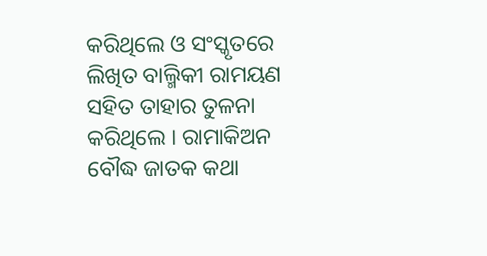କରିଥିଲେ ଓ ସଂସ୍କୃତରେ ଲିଖିତ ବାଲ୍ମିକୀ ରାମୟଣ ସହିତ ତାହାର ତୁଳନା କରିଥିଲେ । ରାମାକିଅନ ବୌଦ୍ଧ ଜାତକ କଥା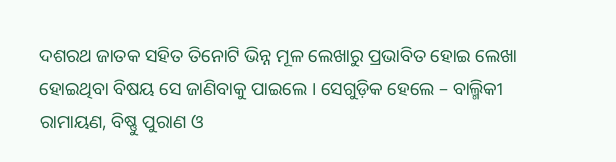ଦଶରଥ ଜାତକ ସହିତ ତିନୋଟି ଭିନ୍ନ ମୂଳ ଲେଖାରୁ ପ୍ରଭାବିତ ହୋଇ ଲେଖା ହୋଇଥିବା ବିଷୟ ସେ ଜାଣିବାକୁ ପାଇଲେ । ସେଗୁଡ଼ିକ ହେଲେ – ବାଲ୍ମିକୀ ରାମାୟଣ, ବିଷ୍ଣୁ ପୁରାଣ ଓ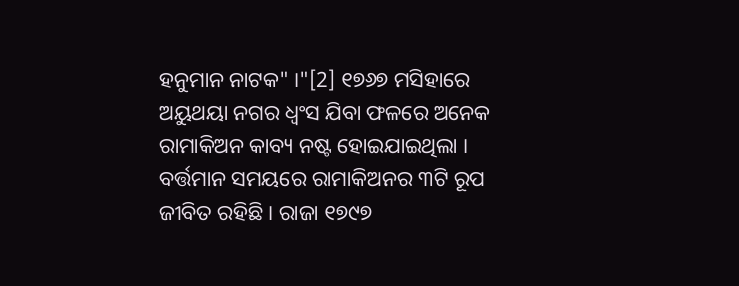ହନୁମାନ ନାଟକ" ।"[2] ୧୭୬୭ ମସିହାରେ ଅୟୁଥୟା ନଗର ଧ୍ୱଂସ ଯିବା ଫଳରେ ଅନେକ ରାମାକିଅନ କାବ୍ୟ ନଷ୍ଟ ହୋଇଯାଇଥିଲା । ବର୍ତ୍ତମାନ ସମୟରେ ରାମାକିଅନର ୩ଟି ରୂପ ଜୀବିତ ରହିଛି । ରାଜା ୧୭୯୭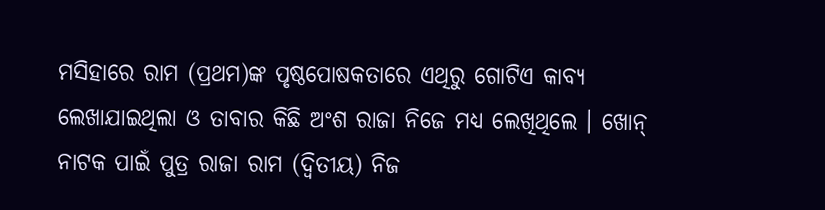ମସିହାରେ ରାମ (ପ୍ରଥମ)ଙ୍କ ପୃଷ୍ଠପୋଷକତାରେ ଏଥିରୁ ଗୋଟିଏ କାବ୍ୟ ଲେଖାଯାଇଥିଲା ଓ ତାବାର କିଛି ଅଂଶ ରାଜା ନିଜେ ମଧ୍ୟ ଲେଖିଥିଲେ । ଖୋନ୍ ନାଟକ ପାଇଁ ପୁତ୍ର ରାଜା ରାମ (ଦ୍ୱିତୀୟ) ନିଜ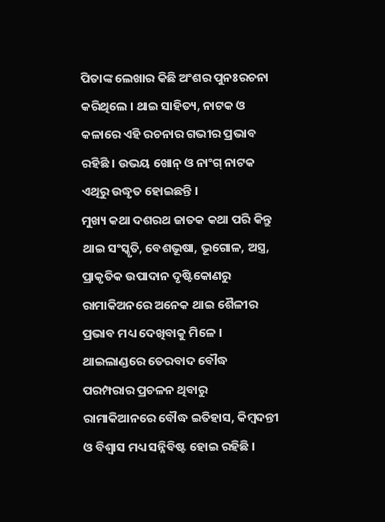ପିତାଙ୍କ ଲେଖାର କିଛି ଅଂଶର ପୁନଃରଚନା କରିଥିଲେ । ଥାଇ ସାହିତ୍ୟ, ନାଟକ ଓ କଳାରେ ଏହି ରଚନାର ଗଭୀର ପ୍ରଭାବ ରହିଛି । ଉଭୟ ଖୋନ୍ ଓ ନାଂଗ୍ ନାଟକ ଏଥିରୁ ଉଦ୍ଧୃତ ହୋଇଛନ୍ତି ।
ମୁଖ୍ୟ କଥା ଦଶରଥ ଜାତକ କଥା ପରି କିନ୍ତୁ ଥାଇ ସଂସ୍କୃତି, ବେଶଭୂଷା, ଭୂଗୋଳ, ଅସ୍ତ୍ର, ପ୍ରାକୃତିକ ଉପାଦାନ ଦୃଷ୍ଟିକୋଣରୁ ରାମାକିଅନରେ ଅନେକ ଥାଇ ଶୈଳୀର ପ୍ରଭାବ ମଧ୍ୟ ଦେଖିବାକୁ ମିଳେ । ଥାଇଲାଣ୍ଡରେ ତେରବାଦ ବୌଦ୍ଧ ପରମ୍ପରାର ପ୍ରଚଳନ ଥିବାରୁ ରାମାକିଆନରେ ବୌଦ୍ଧ ଇତିହାସ, କିମ୍ବଦନ୍ତୀ ଓ ବିଶ୍ୱାସ ମଧ୍ୟ ସନ୍ନିବିଷ୍ଟ ହୋଇ ରହିଛି ।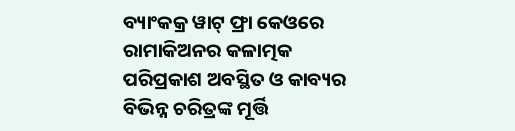ବ୍ୟାଂକକ୍ର ୱାଟ୍ ଫ୍ରା କେଓରେ ରାମାକିଅନର କଳାତ୍ମକ ପରିପ୍ରକାଶ ଅବସ୍ଥିତ ଓ କାବ୍ୟର ବିଭିନ୍ନ ଚରିତ୍ରଙ୍କ ମୂର୍ତ୍ତି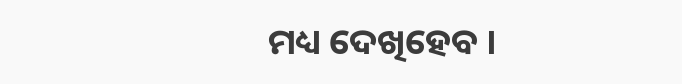ମଧ୍ୟ ଦେଖିହେବ ।